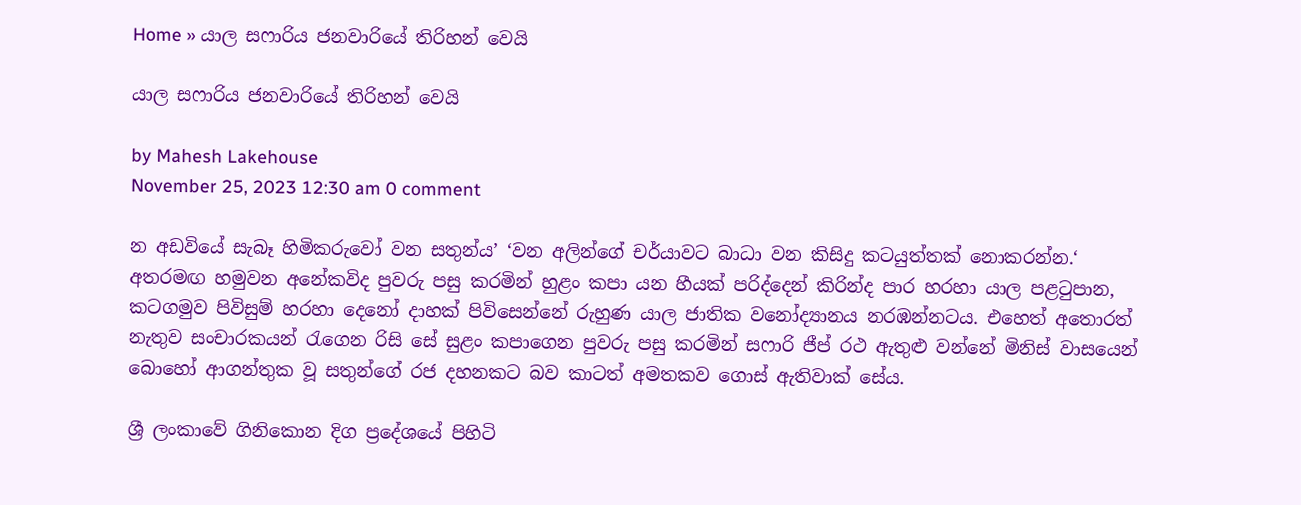Home » යාල සෆාරිය ජනවාරියේ තිරිහන් වෙයි

යාල සෆාරිය ජනවාරියේ තිරිහන් වෙයි

by Mahesh Lakehouse
November 25, 2023 12:30 am 0 comment

න අඩවියේ සැබෑ හිමිකරුවෝ වන සතුන්ය’ ‘වන අලින්ගේ චර්යාවට බාධා වන කිසිදු කටයුත්තක් නොකරන්න.‘ අතරමඟ හමුවන අනේකවිද පුවරු පසු කරමින් හුළං කපා යන හීයක් පරිද්දෙන් කිරින්ද පාර හරහා යාල පළටුපාන, කටගමුව පිවිසුම් හරහා දෙනෝ දාහක් පිවිසෙන්නේ රුහුණ යාල ජාතික වනෝද්‍යානය නරඹන්නටය. එහෙත් අතොරත් නැතුව සංචාරකයන් රැගෙන රිසි සේ සුළං කපාගෙන පුවරු පසු කරමින් සෆාරි ජීප් රථ ඇතුළු වන්නේ මිනිස් වාසයෙන් බොහෝ ආගන්තුක වූ සතුන්ගේ රජ දහනකට බව කාටත් අමතකව ගොස් ඇතිවාක් සේය.

ශ්‍රී ලංකාවේ ගිනිකොන දිග ප්‍රදේශයේ පිහිටි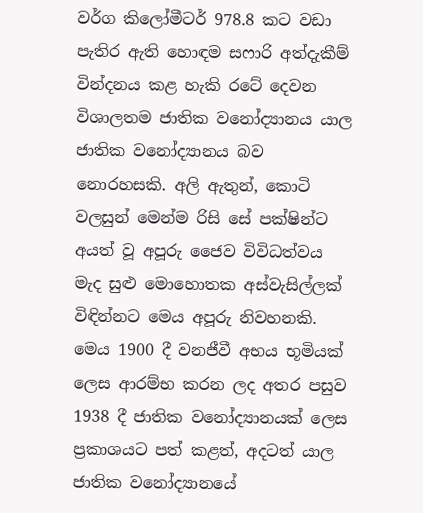වර්ග කිලෝමීටර් 978.8 කට වඩා පැතිර ඇති හොඳම සෆාරි අත්දැකීම් වින්දනය කළ හැකි රටේ දෙවන විශාලතම ජාතික වනෝද්‍යානය යාල ජාතික වනෝද්‍යානය බව නොරහසකි. අලි ඇතුන්, කොටි වලසුන් මෙන්ම රිසි සේ පක්ෂින්ට අයත් වූ අපූරු ජෛව විවිධත්වය මැද සුළු මොහොතක අස්වැසිල්ලක් විඳින්නට මෙය අපූරු නිවහනකි. මෙය 1900 දී වනජීවී අභය භූමියක් ලෙස ආරම්භ කරන ලද අතර පසුව 1938 දී ජාතික වනෝද්‍යානයක් ලෙස ප්‍රකාශයට පත් කළත්, අදටත් යාල ජාතික වනෝද්‍යානයේ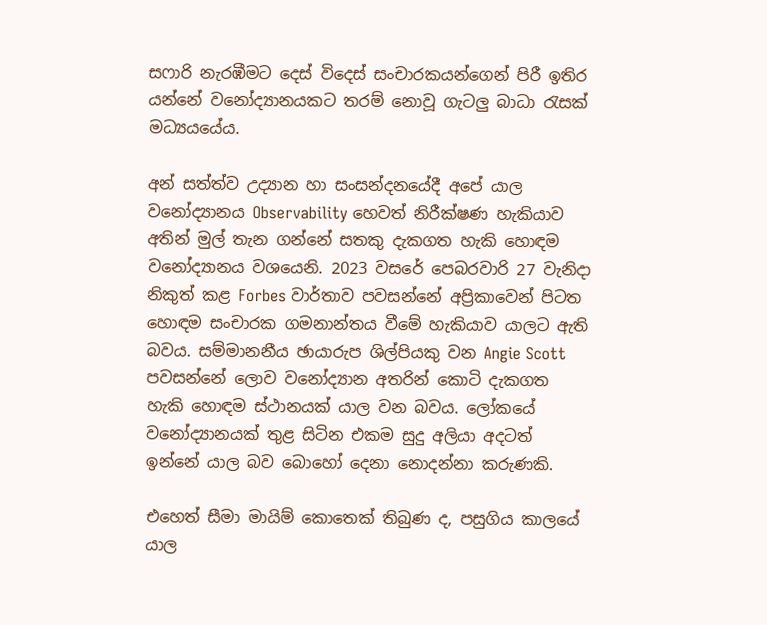සෆාරි නැරඹීමට දෙස් විදෙස් සංචාරකයන්ගෙන් පිරී ඉතිර යන්නේ වනෝද්‍යානයකට තරම් නොවූ ගැටලු බාධා රැසක් මධ්‍යයයේය.

අන් සත්ත්ව උද්‍යාන හා සංසන්දනයේදී අපේ යාල වනෝද්‍යානය Observability හෙවත් නිරීක්ෂණ හැකියාව අතින් මුල් තැන ගන්නේ සතකු දැකගත හැකි හොඳම වනෝද්‍යානය වශයෙනි. 2023 වසරේ පෙබරවාරි 27 වැනිදා නිකුත් කළ Forbes වාර්තාව පවසන්නේ අප්‍රිකාවෙන් පිටත හොඳම සංචාරක ගමනාන්තය වීමේ හැකියාව යාලට ඇති බවය. සම්මානනීය ඡායාරුප ශිල්පියකු වන Angie Scott පවසන්නේ ලොව වනෝද්‍යාන අතරින් කොටි දැකගත හැකි හොඳම ස්ථානයක් යාල වන බවය. ලෝකයේ වනෝද්‍යානයක් තුළ සිටින එකම සුදු අලියා අදටත් ඉන්නේ යාල බව බොහෝ දෙනා නොදන්නා කරුණකි.

එහෙත් සීමා මායිම් කොතෙක් තිබුණ ද, පසුගිය කාලයේ යාල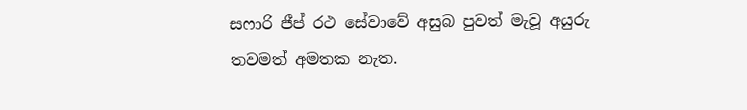සෆාරි ජීප් රථ සේවාවේ අසුබ පුවත් මැවූ අයුරු තවමත් අමතක නැත.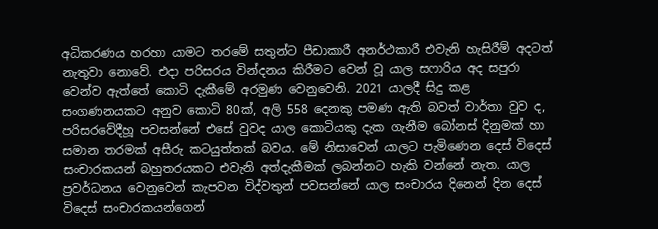අධිකරණය හරහා යාමට තරමේ සතුන්ට පීඩාකාරී අනර්ථකාරී එවැනි හැසිරීම් අදටත් නැතුවා නොවේ. එදා පරිසරය වින්දනය කිරීමට වෙන් වූ යාල සෆාරිය අද සපුරා වෙන්ව ඇත්තේ කොටි දැකීමේ අරමුණ වෙනුවෙනි. 2021 යාලදී සිදු කළ සංගණනයකට අනුව කොටි 80ක්, අලි 558 දෙනකු පමණ ඇති බවත් වාර්තා වුව ද, පරිසරවේදීහූ පවසන්නේ එසේ වුවද යාල කොටියකු දැක ගැනීම බෝනස් දිනුමක් හා සමාන තරමක් අසීරු කටයුත්තක් බවය. මේ නිසාවෙන් යාලට පැමිණෙන දෙස් විදෙස් සංචාරකයන් බහුතරයකට එවැනි අත්දැකීමක් ලබන්නට හැකි වන්නේ නැත‍. යාල ප්‍රවර්ධනය වෙනුවෙන් කැපවන විද්වතුන් පවසන්නේ යාල සංචාරය දිනෙන් දින දෙස් විදෙස් සංචාරකයන්ගෙන්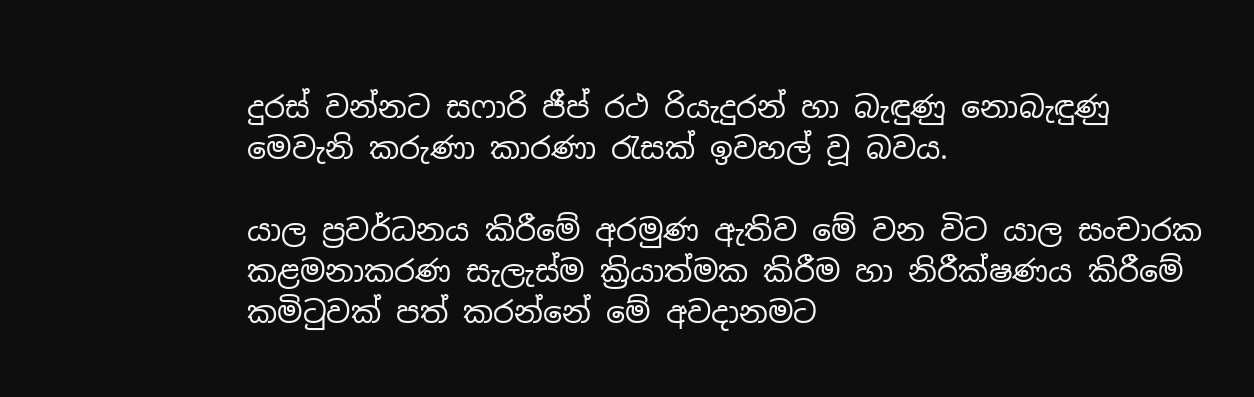දුරස් වන්නට සෆාරි ජීප් රථ රියැදුරන් හා බැඳුණු නොබැඳුණු මෙවැනි කරුණා කාරණා රැසක් ඉවහල් වූ බවය.

යාල ප්‍රවර්ධනය කිරීමේ අරමුණ ඇතිව මේ වන විට යාල සංචාරක කළමනාකරණ සැලැස්ම ක්‍රියාත්මක කිරීම හා නිරීක්ෂණය කිරීමේ කමිටුවක් පත් කරන්නේ මේ අවදානමට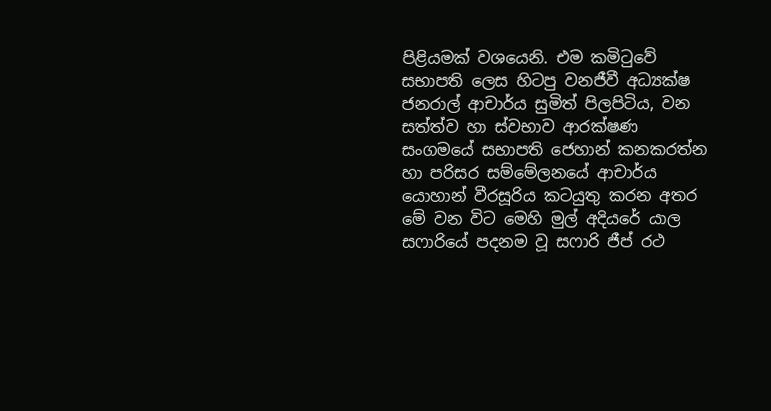පිළියමක් වශයෙනි. එම කමිටුවේ සභාපති ලෙස හිටපු වනජීවී අධ්‍යක්ෂ ජනරාල් ආචාර්ය සුමිත් පිලපිටිය, වන සත්ත්ව හා ස්වභාව ආරක්ෂණ සංගමයේ සභාපති ජෙහාන් කනකරත්න හා පරිසර සම්මේලනයේ ආචාර්ය යොහාන් වීරසූරිය කටයුතු කරන අතර මේ වන විට මෙහි මුල් අදියරේ යාල සෆාරියේ පදනම වූ සෆාරි ජීප් රථ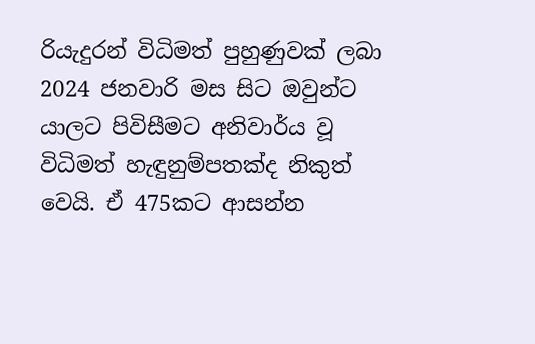රියැදුරන් විධිමත් පුහුණුවක් ලබා 2024 ජනවාරි මස සිට ඔවුන්ට යාලට පිවිසීමට අනිවාර්ය වූ විධිමත් හැඳුනුම්පතක්ද නිකුත් වෙයි. ඒ 475කට ආසන්න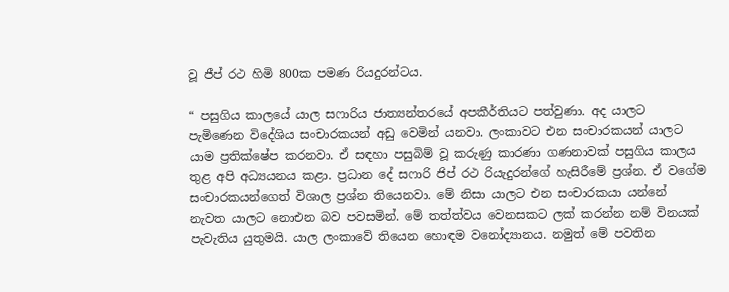වූ ජීප් රථ හිමි 800ක පමණ රියදුරන්ටය.

“ පසුගිය කාලයේ යාල සෆාරිය ජාත්‍යන්තරයේ අපකීර්තියට පත්වුණා. අද යාලට පැමිණෙන විදේශිය සංචාරකයන් අඩු වෙමින් යනවා. ලංකාවට එන සංචාරකයන් යාලට යාම ප්‍රතික්ෂේප කරනවා. ඒ සඳහා පසුබිම් වූ කරුණු කාරණා ගණනාවක් පසුගිය කාලය තුළ අපි අධ්‍යයනය කළා. ප්‍රධාන දේ සෆාරි ජිප් රථ රියැදුරන්ගේ හැසිරීමේ ප්‍රශ්න. ඒ වගේම සංචාරකයන්ගෙත් විශාල ප්‍රශ්න තියෙනවා. මේ නිසා යාලට එන සංචාරකයා යන්නේ නැවත යාලට නොඑන බව පවසමින්. මේ තත්ත්වය වෙනසකට ලක් කරන්න නම් විනයක් පැවැතිය යුතුමයි. යාල ලංකාවේ තියෙන හොඳම වනෝද්‍යානය. නමුත් මේ පවතින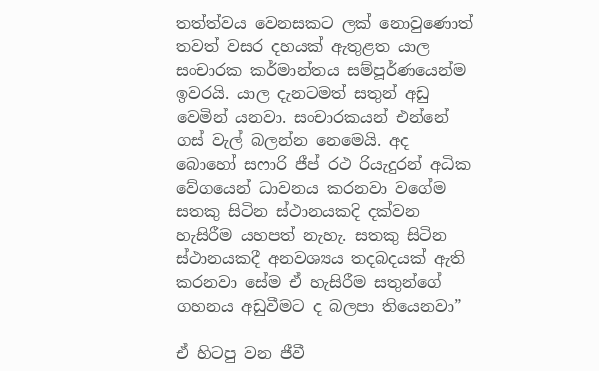තත්ත්වය වෙනසකට ලක් නොවුණොත් තවත් වසර දහයක් ඇතුළත යාල සංචාරක කර්මාන්තය සම්පූර්ණයෙන්ම ඉවරයි. යාල දැනටමත් සතුන් අඩු වෙමින් යනවා. සංචාරකයන් එන්නේ ගස් වැල් බලන්න නෙමෙයි. අද බොහෝ සෆාරි ජීප් රථ රියැදුරන් අධික වේගයෙන් ධාවනය කරනවා වගේම සතකු සිටින ස්ථානයකදි දක්වන හැසිරීම යහපත් නැහැ. සතකු සිටින ස්ථානයකදී අනවශ්‍යය තදබදයක් ඇති කරනවා සේම ඒ හැසිරීම සතුන්ගේ ගහනය අඩුවීමට ද බලපා තියෙනවා”

ඒ හිටපු වන ජීවී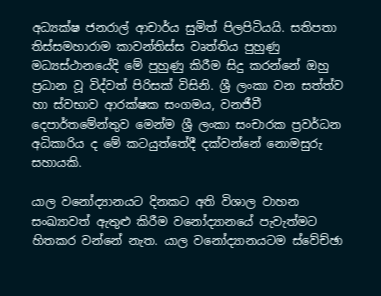අධ්‍යක්ෂ ජනරාල් ආචාර්ය සුමිත් පිලපිටියයි. සතිපතා තිස්සමහාරාම කාවන්තිස්ස වෘත්තිය පුහුණු මධ්‍යස්ථානයේදි මේ පුහුණු කිරීම සිදු කරන්නේ ඔහු ප්‍රධාන වූ විද්වත් පිරිසක් විසිනි. ශ්‍රී ලංකා වන සත්ත්ව හා ස්වභාව ආරක්ෂක සංගමය, වනජීවී දෙපාර්තමේන්තුව මෙන්ම ශ්‍රී ලංකා සංචාරක ප්‍රවර්ධන අධිකාරිය ද මේ කටයුත්තේදී දක්වන්නේ නොමසුරු සහායකි.

යාල වනෝද්‍යානයට දිනකට අති විශාල වාහන සංඛ්‍යාවත් ඇතුළු කිරීම වනෝද්‍යානයේ පැවැත්මට හිතකර වන්නේ නැත. යාල වනෝද්‍යානයටම ස්වේච්ඡා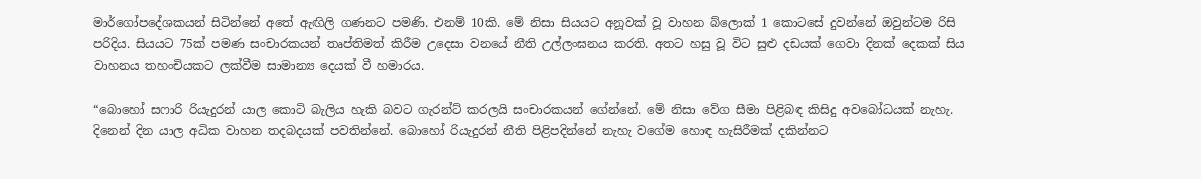මාර්ගෝපදේශකයන් සිටින්නේ අතේ ඇඟිලි ගණනට පමණි. එනම් 10කි. මේ නිසා සියයට අනූවක් වූ වාහන බ්ලොක් 1 කොටසේ දුවන්නේ ඔවුන්ටම රිසි පරිදිය. සියයට 75ක් පමණ සංචාරකයන් තෘප්තිමත් කිරීම උදෙසා වනයේ නීති උල්ලංඝනය කරති. අතට හසු වූ විට සුළු දඩයක් ගෙවා දිනක් දෙකක් සිය වාහනය තහංචියකට ලක්වීම සාමාන්‍ය දෙයක් වී හමාරය.

“බොහෝ සෆාරි රියැදුරන් යාල කොටි බැලිය හැකි බවට ගැරන්ට් කරලයි සංචාරකයන් ගේන්නේ. මේ නිසා වේග සීමා පිළිබඳ කිසිදු අවබෝධයක් නැහැ. දිනෙන් දින යාල අධික වාහන තදබදයක් පවතින්නේ. බොහෝ රියැදුරන් නීති පිළිපදින්නේ නැහැ වගේම හොඳ හැසිරීමක් දකින්නට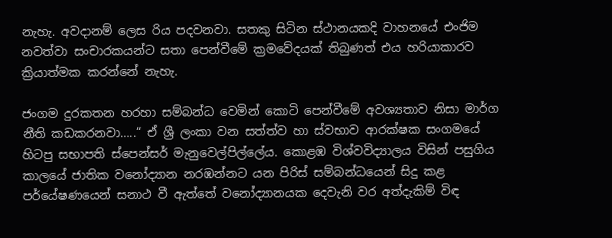නැහැ. අවදානම් ලෙස රිය පදවනවා. සතකු සිටින ස්ථානයකදි වාහනයේ එංජිම නවත්වා සංචාරකයන්ට සතා පෙන්වීමේ ක්‍රමවේදයක් තිබුණත් එය හරියාකාරව ක්‍රියාත්මක කරන්නේ නැහැ.

ජංගම දුරකතන හරහා සම්බන්ධ වෙමින් කොටි පෙන්වීමේ අවශ්‍යතාව නිසා මාර්ග නීති කඩකරනවා…..“ ඒ ශ්‍රී ලංකා වන සත්ත්ව හා ස්වභාව ආරක්ෂක සංගමයේ හිටපු සභාපති ස්පෙන්සර් මැනුවෙල්පිල්ලේය. කොළඹ විශ්වවිද්‍යාලය විසින් පසුගිය කාලයේ ජාතික වනෝද්‍යාන නරඹන්නට යන පිරිස් සම්බන්ධයෙන් සිදු කළ පර්යේෂණයෙන් සනාථ වී ඇත්තේ වනෝද්‍යානයක දෙවැනි වර අත්දැකිම් විඳ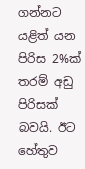ගන්නට යළිත් යන පිරිස 2%ක් තරම් අඩු පිරිසක් බවයි. ඊට හේතුව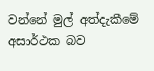වන්නේ මුල් අත්දැකීමේ අසාර්ථක බව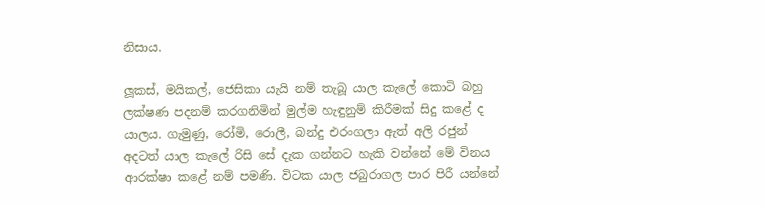නිසාය.

ලූකස්, මයිකල්, ජෙසිකා යැයි නම් තැබූ යාල කැලේ කොටි බහු ලක්ෂණ පදනම් කරගනිමින් මුල්ම හැඳුනුම් කිරීමක් සිදු කළේ ද යාලය. ගැමුණු, රෝමි, රොලී, බන්දු එරංගලා ඇත් අලි රජුන් අදටත් යාල කැලේ රිසි සේ දැක ගන්නට හැකි වන්නේ මේ විනය ආරක්ෂා කළේ නම් පමණි. විටක යාල ජබුරාගල පාර පිරී යන්නේ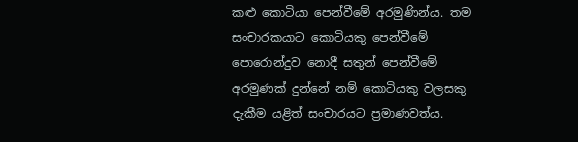කළු කොටියා පෙන්වීමේ අරමුණින්ය. තම සංචාරකයාට කොටියකු පෙන්වීමේ පොරොන්දුව නොදී සතුන් පෙන්වීමේ අරමුණක් දුන්නේ නම් කොටියකු වලසකු දැකීම යළිත් සංචාරයට ප්‍රමාණවත්ය.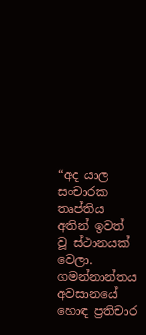“අද යාල සංචාරක තෘප්තිය අතින් ඉවත් වූ ස්ථානයක් වෙලා. ගමන්නාන්තය අවසානයේ හොඳ ප්‍රතිචාර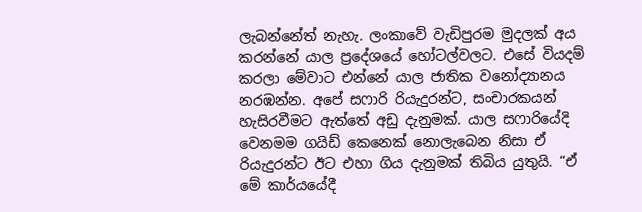ලැබන්නේත් නැහැ. ලංකාවේ වැඩිපුරම මුදලක් අය කරන්නේ යාල ප්‍රදේශයේ හෝටල්වලට. එසේ වියදම් කරලා මේවාට එන්නේ යාල ජාතික වනෝද්‍යානය නරඹන්න. අපේ සෆාරි රියැදුරන්ට, සංචාරකයන් හැසිරවීමට ඇත්තේ අඩු දැනුමක්. යාල සෆාරියේදි වෙනමම ගයිඩ් කෙනෙක් නොලැබෙන නිසා ඒ රියැදුරන්ට ඊට එහා ගිය දැනුමක් තිබිය යුතුයි. “ඒ මේ කාර්යයේදී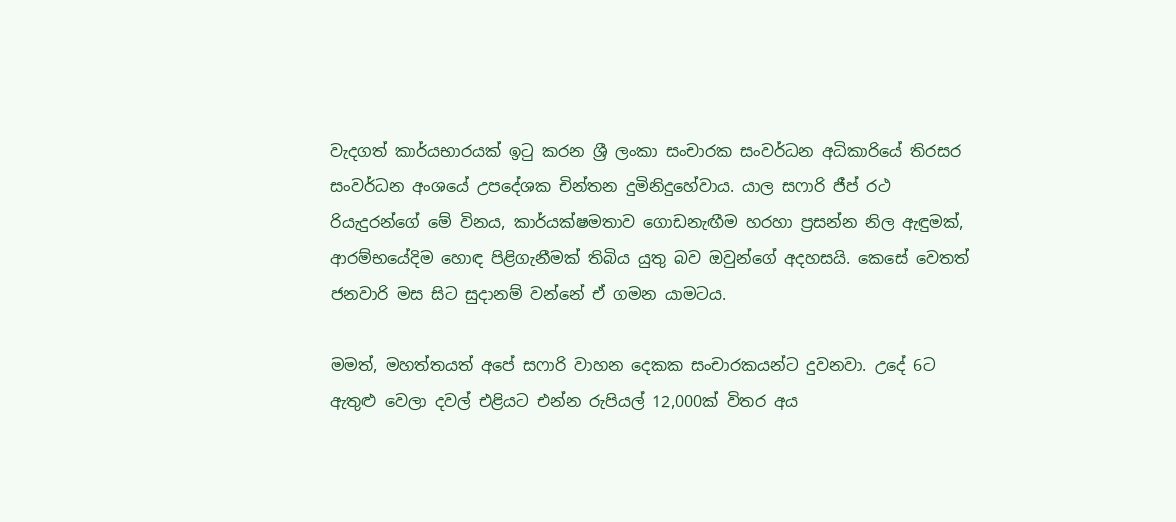වැදගත් කාර්යභාරයක් ඉටු කරන ශ්‍රී ලංකා සංචාරක සංවර්ධන අධිකාරියේ තිරසර සංවර්ධන අංශයේ උපදේශක චින්තන දුමිනිදුහේවාය. යාල සෆාරි ජීප් රථ රියැදුරන්ගේ මේ විනය, කාර්යක්ෂමතාව ගොඩනැඟීම හරහා ප්‍රසන්න නිල ඇඳුමක්, ආරම්භයේදිම හොඳ පිළිගැනීමක් තිබිය යුතු බව ඔවුන්ගේ අදහසයි. කෙසේ වෙතත් ජනවාරි මස සිට සුදානම් වන්නේ ඒ ගමන යාමටය.

මමත්, මහත්තයත් අපේ සෆාරි වාහන දෙකක සංචාරකයන්ට දුවනවා. උදේ 6ට ඇතුළු වෙලා දවල් එළියට එන්න රුපියල් 12,000ක් විතර අය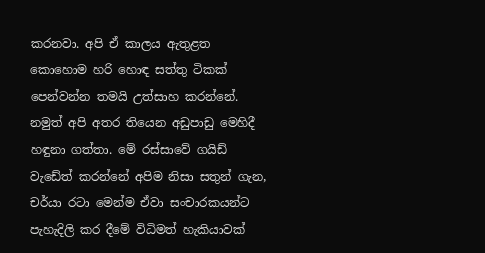කරනවා. අපි ඒ කාලය ඇතුළත කොහොම හරි හොඳ සත්තු ටිකක් පෙන්වන්න තමයි උත්සාහ කරන්නේ. නමුත් අපි අතර තියෙන අඩුපාඩු මෙහිදී හඳුනා ගත්තා. මේ රස්සාවේ ගයිඩ් වැඩේත් කරන්නේ අපිම නිසා සතුන් ගැන, චර්යා රටා මෙන්ම ඒවා සංචාරකයන්ට පැහැදිලි කර දීමේ විධිමත් හැකියාවක්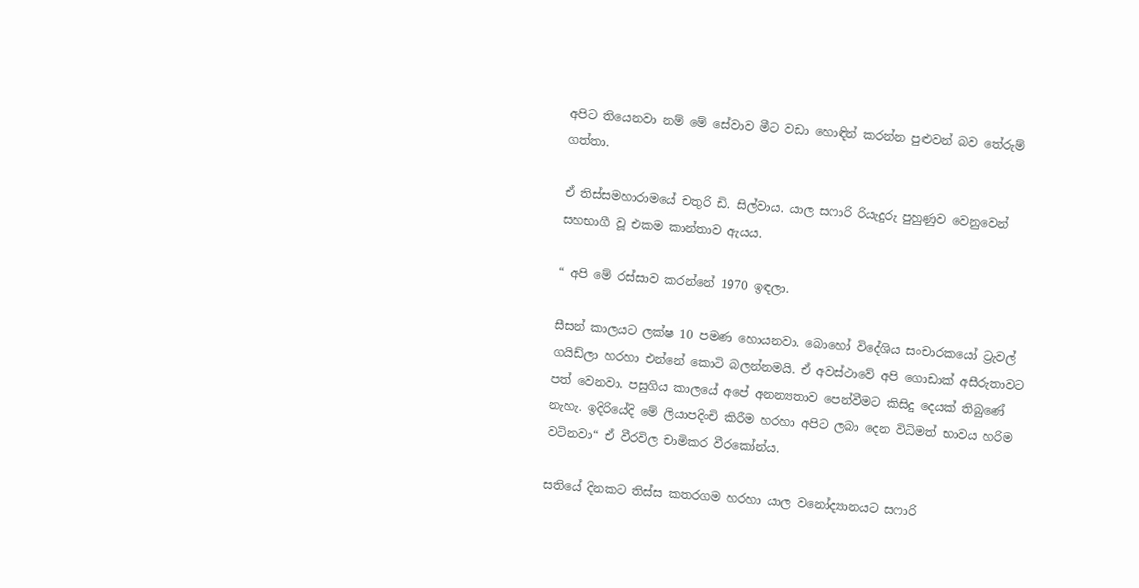අපිට තියෙනවා නම් මේ සේවාව මීට වඩා හොඳින් කරන්න පුළුවන් බව තේරුම් ගත්තා.

ඒ තිස්සමහාරාමයේ චතුරි ඩි. සිල්වාය. යාල සෆාරි රියැදුරු පුහුණුව වෙනුවෙන් සහභාගී වූ එකම කාන්තාව ඇයය.

“ අපි මේ රස්සාව කරන්නේ 1970 ඉඳලා.

සීසන් කාලයට ලක්ෂ 10 පමණ හොයනවා. බොහෝ විදේශිය සංචාරකයෝ ට්‍රැවල් ගයිඩ්ලා හරහා එන්නේ කොටි බලන්නමයි. ඒ අවස්ථාවේ අපි ගොඩාක් අසීරුතාවට පත් වෙනවා. පසුගිය කාලයේ අපේ අනන්‍යතාව පෙන්වීමට කිසිදු දෙයක් තිබුණේ නැහැ. ඉදිරියේදි මේ ලියාපදිංචි කිරීම හරහා අපිට ලබා දෙන විධිමත් භාවය හරිම වටිනවා“ ඒ වීරවිල චාමිකර වීරකෝන්ය.

සතියේ දිනකට තිස්ස කතරගම හරහා යාල වනෝද්‍යානයට සෆාරි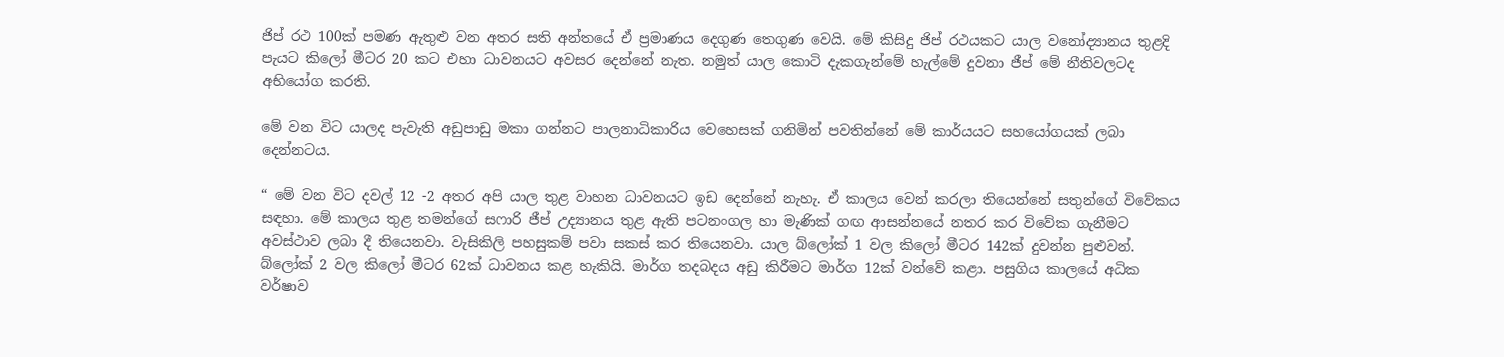ජිප් රථ 100ක් පමණ ඇතුළු වන අතර සති අන්තයේ ඒ ප්‍රමාණය දෙගුණ තෙගුණ වෙයි. මේ කිසිදු ජිප් රථයකට යාල වනෝද්‍යානය තුළදි පැයට කිලෝ මීටර 20 කට එහා ධාවනයට අවසර දෙන්නේ නැත. නමුත් යාල කොටි දැකගැන්මේ හැල්මේ දුවනා ජීප් මේ නීතිවලටද අභියෝග කරති.

මේ වන විට යාලද පැවැති අඩුපාඩු මකා ගන්නට පාලනාධිකාරිය වෙහෙසක් ගනිමින් පවතින්නේ මේ කාර්යයට සහයෝගයක් ලබා දෙන්නටය.

“ මේ වන විට දවල් 12 -2 අතර අපි යාල තුළ වාහන ධාවනයට ඉඩ දෙන්නේ නැහැ. ඒ කාලය වෙන් කරලා තියෙන්නේ සතුන්ගේ විවේකය සඳහා. මේ කාලය තුළ තමන්ගේ සෆාරි ජීප් උද්‍යානය තුළ ඇති පටනංගල හා මැණික් ගඟ ආසන්නයේ නතර කර විවේක ගැනීමට අවස්ථාව ලබා දී තියෙනවා. වැසිකිලි පහසුකම් පවා සකස් කර තියෙනවා. යාල බ්ලෝක් 1 වල කිලෝ මීටර 142ක් දුවන්න පුළුවන්. බ්ලෝක් 2 වල කිලෝ මීටර 62ක් ධාවනය කළ හැකියි. මාර්ග තදබදය අඩු කිරීමට මාර්ග 12ක් වන්වේ කළා. පසුගිය කාලයේ අධික වර්ෂාව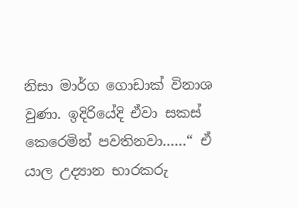නිසා මාර්ග ගොඩාක් විනාශ වුණා. ඉදිරියේදි ඒවා සකස් කෙරෙමින් පවතිනවා……“ ඒ යාල උද්‍යාන භාරකරු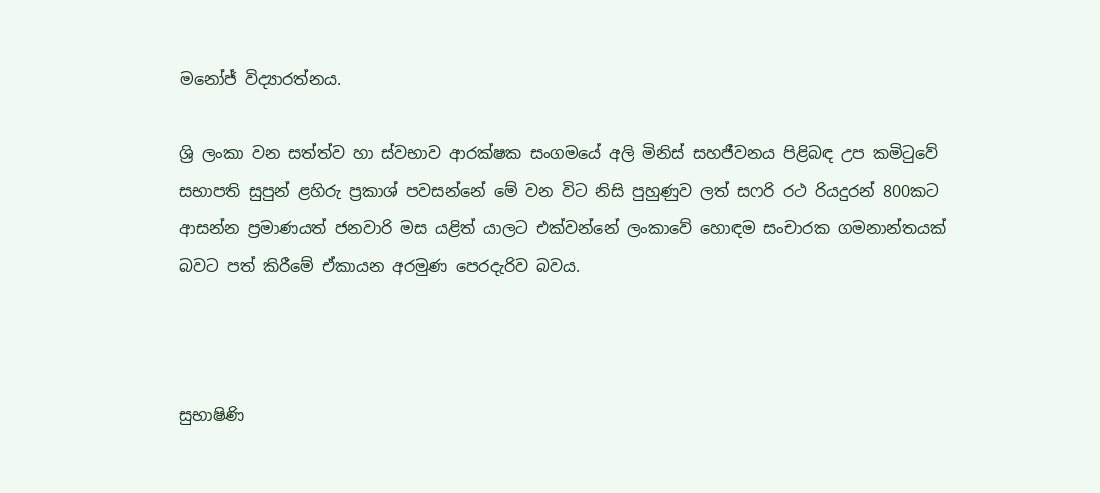මනෝජ් විද්‍යාරත්නය.

ශ්‍රි ලංකා වන සත්ත්ව හා ස්වභාව ආරක්ෂක සංගමයේ අලි මිනිස් සහජීවනය පිළිබඳ උප කමිටුවේ සභාපති සුපුන් ළහිරු ප්‍රකාශ් පවසන්නේ මේ වන විට නිසි පුහුණුව ලත් සෆරි රථ රියදුරන් 800කට ආසන්න ප්‍රමාණයත් ජනවාරි මස යළිත් යාලට එක්වන්නේ ලංකාවේ හොඳම සංචාරක ගමනාන්තයක් බවට පත් කිරීමේ ඒකායන අරමුණ පෙරදැරිව බවය.



සුභාෂිණි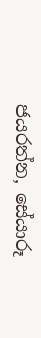ජයරත්න, සේයාරූ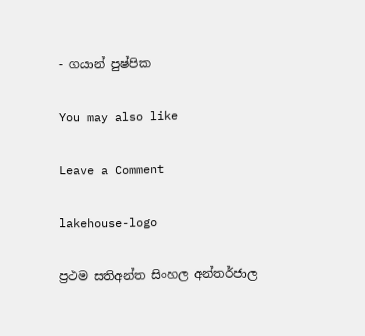- ගයාන් පුෂ්පික

You may also like

Leave a Comment

lakehouse-logo

ප්‍රථම සතිඅන්ත සිංහල අන්තර්ජාල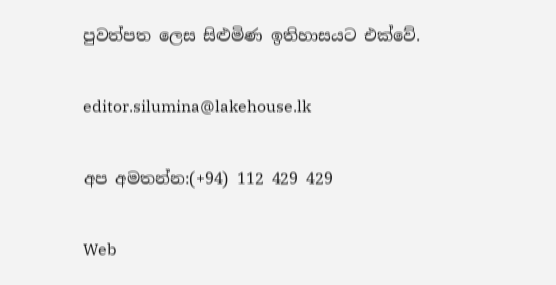පුවත්පත ලෙස සිළුමිණ ඉතිහාසයට එක්වේ.

editor.silumina@lakehouse.lk

අප අමතන්න:(+94) 112 429 429

Web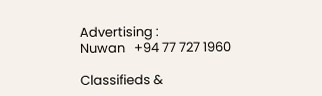Advertising :
Nuwan   +94 77 727 1960

Classifieds &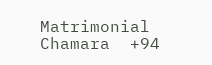Matrimonial
Chamara  +94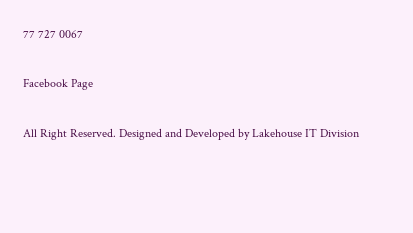77 727 0067

Facebook Page

All Right Reserved. Designed and Developed by Lakehouse IT Division